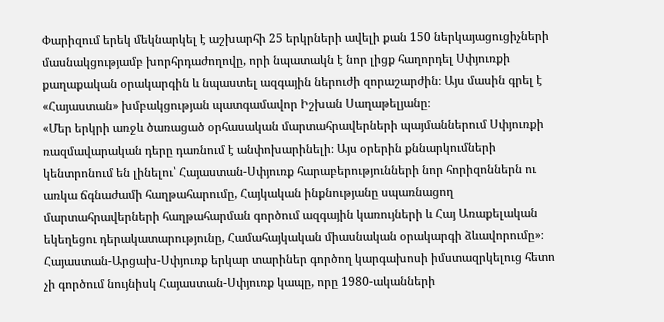Փարիզում երեկ մեկնարկել է աշխարհի 25 երկրների ավելի քան 150 ներկայացուցիչների մասնակցությամբ խորհրդաժողովը, որի նպատակն է նոր լիցք հաղորդել Սփյուռքի քաղաքական օրակարգին և նպաստել ազգային ներուժի զորաշարժին։ Այս մասին գրել է «Հայաստան» խմբակցության պատգամավոր Իշխան Սաղաթելյանը։
«Մեր երկրի առջև ծառացած օրհասական մարտահրավերների պայմաններում Սփյուռքի ռազմավարական դերը դառնում է անփոխարինելի։ Այս օրերին քննարկումների կենտրոնում են լինելու՝ Հայաստան-Սփյուռք հարաբերությունների նոր հորիզոններն ու առկա ճգնաժամի հաղթահարումը, Հայկական ինքնությանը սպառնացող մարտահրավերների հաղթահարման գործում ազգային կառույների և Հայ Առաքելական եկեղեցու դերակատարությունը, Համահայկական միասնական օրակարգի ձևավորումը»։
Հայաստան-Արցախ-Սփյուռք երկար տարիներ գործող կարգախոսի իմստազրկելուց հետո չի գործում նույնիսկ Հայաստան-Սփյուռք կապը, որը 1980-ականների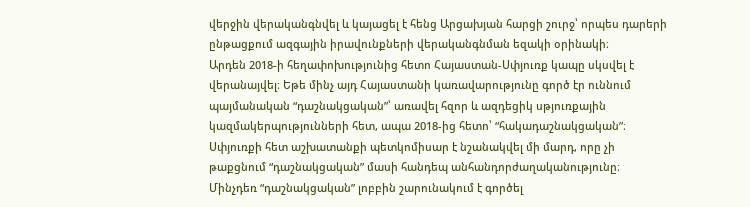վերջին վերականգնվել և կայացել է հենց Արցախյան հարցի շուրջ՝ որպես դարերի ընթացքում ազգային իրավունքների վերականգնման եզակի օրինակի։
Արդեն 2018-ի հեղափոխությունից հետո Հայաստան-Սփյուռք կապը սկսվել է վերանայվել։ Եթե մինչ այդ Հայաստանի կառավարությունը գործ էր ուննում պայմանական “դաշնակցական”՝ առավել հզոր և ազդեցիկ սթյուռքային կազմակերպությունների հետ, ապա 2018-ից հետո՝ “հակադաշնակցական”։ Սփյուռքի հետ աշխատանքի պետկոմիսար է նշանակվել մի մարդ, որը չի թաքցնում “դաշնակցական” մասի հանդեպ անհանդորժաղականությունը։
Մինչդեռ “դաշնակցական” լոբբին շարունակում է գործել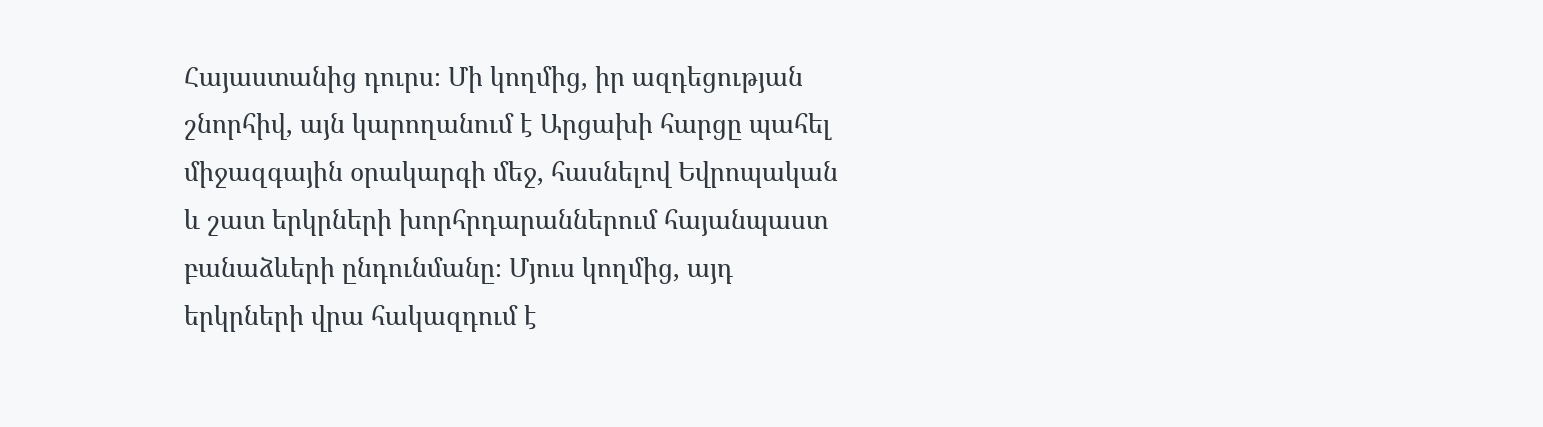Հայաստանից դուրս։ Մի կողմից, իր ազդեցության շնորհիվ, այն կարողանում է Արցախի հարցը պահել միջազգային օրակարգի մեջ, հասնելով Եվրոպական և շատ երկրների խորհրդարաններում հայանպաստ բանաձևերի ընդունմանը։ Մյուս կողմից, այդ երկրների վրա հակազդում է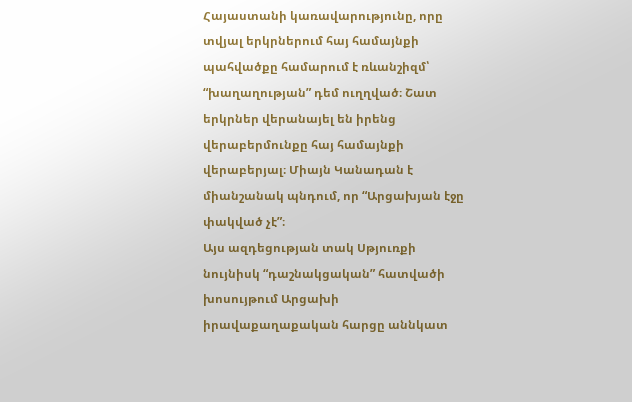Հայաստանի կառավարությունը, որը տվյալ երկրներում հայ համայնքի պահվածքը համարում է ռևանշիզմ՝ “խաղաղության” դեմ ուղղված։ Շատ երկրներ վերանայել են իրենց վերաբերմունքը հայ համայնքի վերաբերյալ։ Միայն Կանադան է միանշանակ պնդում, որ “Արցախյան էջը փակված չէ”։
Այս ազդեցության տակ Սթյուռքի նույնիսկ “դաշնակցական” հատվածի խոսույթում Արցախի իրավաքաղաքական հարցը աննկատ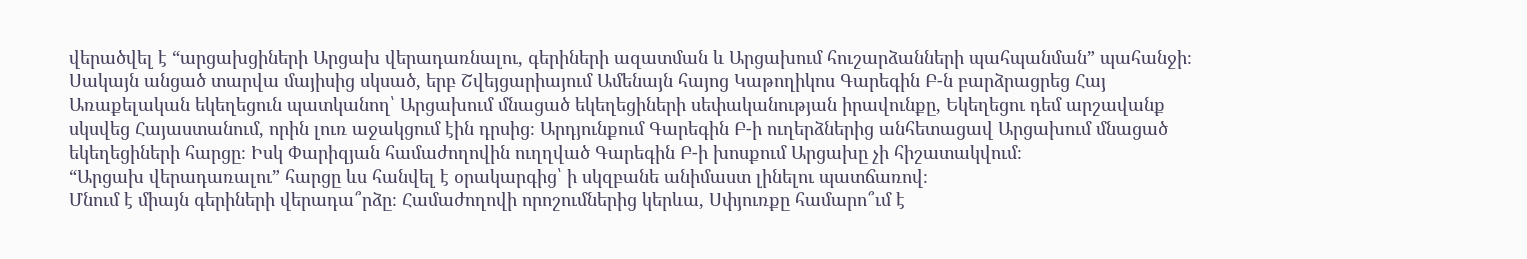վերածվել է “արցախցիների Արցախ վերադառնալու, գերիների ազատման և Արցախում հուշարձանների պահպանման” պահանջի։
Սակայն անցած տարվա մայիսից սկսած, երբ Շվեյցարիայում Ամենայն հայոց Կաթողիկոս Գարեգին Բ-ն բարձրացրեց Հայ Առաքելական եկեղեցուն պատկանող՝ Արցախում մնացած եկեղեցիների սեփականության իրավունքը, Եկեղեցու դեմ արշավանք սկսվեց Հայաստանում, որին լուռ աջակցում էին դրսից։ Արդյունքում Գարեգին Բ-ի ուղերձներից անհետացավ Արցախում մնացած եկեղեցիների հարցը։ Իսկ Փարիզյան համաժողովին ուղղված Գարեգին Բ-ի խոսքում Արցախը չի հիշատակվում։
“Արցախ վերադառալու” հարցը ևս հանվել է օրակարգից՝ ի սկզբանե անիմաստ լինելու պատճառով։
Մնում է միայն գերիների վերադա՞րձը։ Համաժողովի որոշումներից կերևա, Սփյուռքը համարո՞ւմ է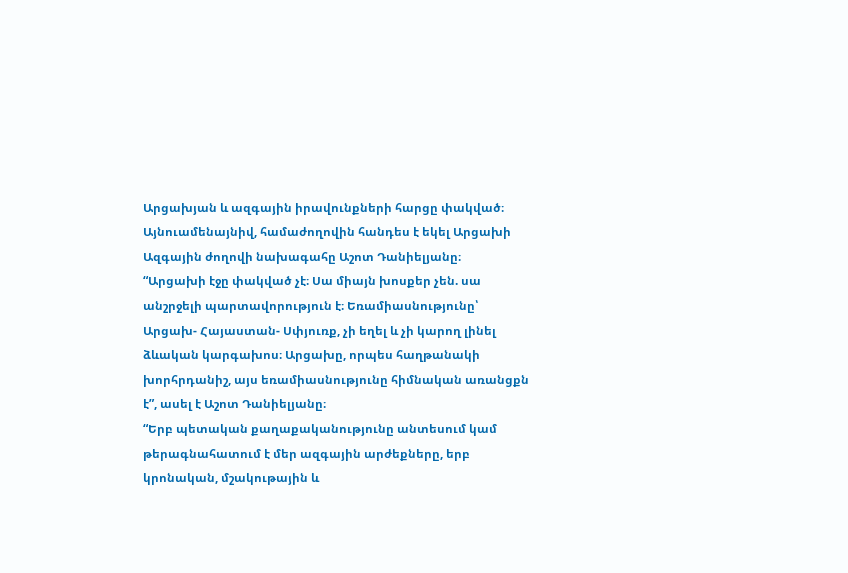Արցախյան և ազգային իրավունքների հարցը փակված։
Այնուամենայնիվ, համաժողովին հանդես է եկել Արցախի Ազգային ժողովի նախագահը Աշոտ Դանիելյանը։
“Արցախի էջը փակված չէ։ Սա միայն խոսքեր չեն. սա անշրջելի պարտավորություն է։ Եռամիասնությունը՝ Արցախ- Հայաստան- Սփյուռք, չի եղել և չի կարող լինել ձևական կարգախոս։ Արցախը, որպես հաղթանակի խորհրդանիշ, այս եռամիասնությունը հիմնական առանցքն է”, ասել է Աշոտ Դանիելյանը։
“Երբ պետական քաղաքականությունը անտեսում կամ թերագնահատում է մեր ազգային արժեքները, երբ կրոնական, մշակութային և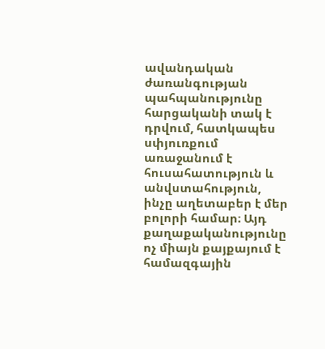ավանդական ժառանգության պահպանությունը հարցականի տակ է դրվում, հատկապես սփյուռքում առաջանում է հուսահատություն և անվստահություն, ինչը աղետաբեր է մեր բոլորի համար։ Այդ քաղաքականությունը ոչ միայն քայքայում է համազգային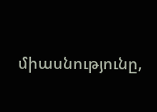միասնությունը,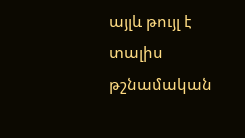այլև թույլ է տալիս թշնամական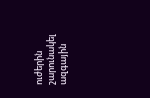ուժերին շարունակել ազգային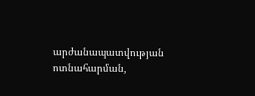արժանապատվության ոտնահարման,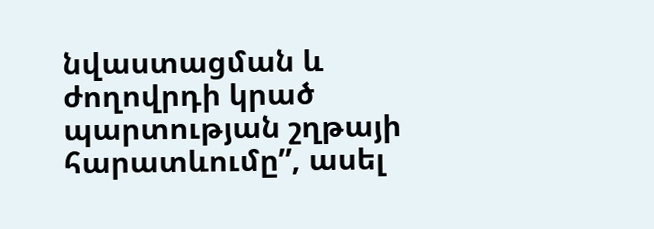նվաստացման և ժողովրդի կրած պարտության շղթայի հարատևումը”, ասել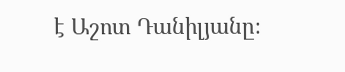է Աշոտ Դանիլյանը։